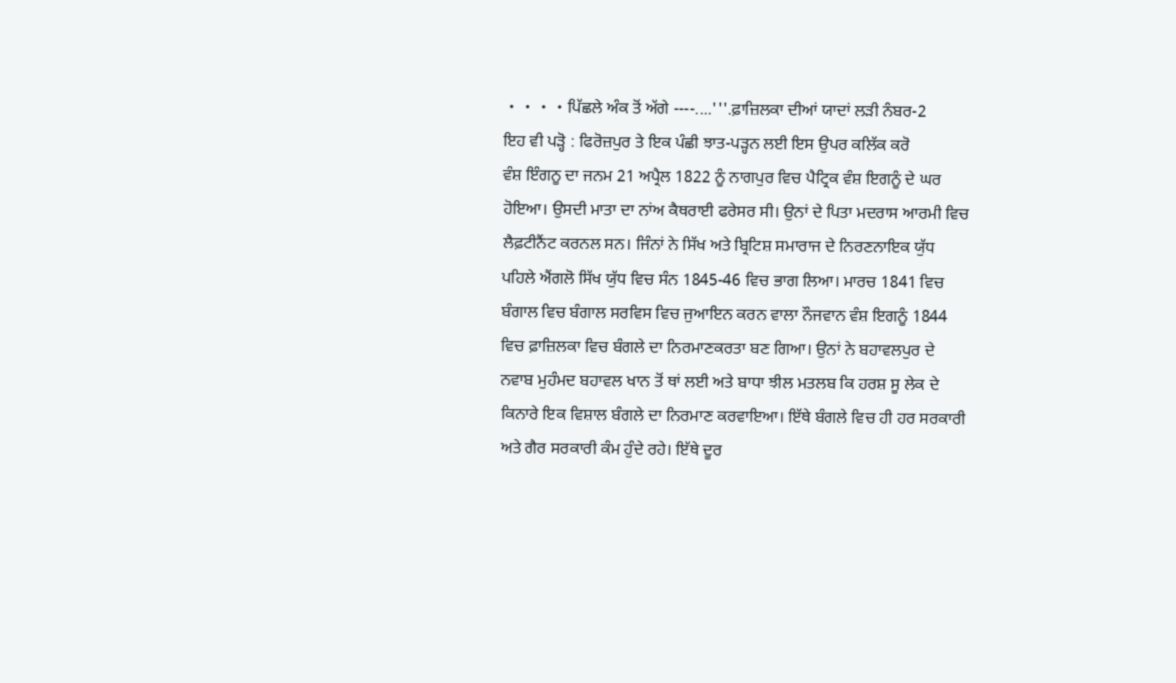・・・・ਪਿੱਛਲੇ ਅੰਕ ਤੋਂ ਅੱਗੇ ----....'''.ਫ਼ਾਜ਼ਿਲਕਾ ਦੀਆਂ ਯਾਦਾਂ ਲੜੀ ਨੰਬਰ-2
ਇਹ ਵੀ ਪੜ੍ਹੋ : ਫਿਰੋਜ਼ਪੁਰ ਤੇ ਇਕ ਪੰਛੀ ਝਾਤ-ਪੜ੍ਹਨ ਲਈ ਇਸ ਉਪਰ ਕਲਿੱਕ ਕਰੋ
ਵੰਸ਼ ਇੰਗਨੂ ਦਾ ਜਨਮ 21 ਅਪ੍ਰੈਲ 1822 ਨੂੰ ਨਾਗਪੁਰ ਵਿਚ ਪੈਟ੍ਰਿਕ ਵੰਸ਼ ਇਗਨੂੰ ਦੇ ਘਰ ਹੋਇਆ। ਉਸਦੀ ਮਾਤਾ ਦਾ ਨਾਂਅ ਕੈਥਰਾਈ ਫਰੇਸਰ ਸੀ। ਉਨਾਂ ਦੇ ਪਿਤਾ ਮਦਰਾਸ ਆਰਮੀ ਵਿਚ ਲੈਫ਼ਟੀਨੈਂਟ ਕਰਨਲ ਸਨ। ਜਿੰਨਾਂ ਨੇ ਸਿੱਖ ਅਤੇ ਬ੍ਰਿਟਿਸ਼ ਸਮਾਰਾਜ ਦੇ ਨਿਰਣਨਾਇਕ ਯੁੱਧ ਪਹਿਲੇ ਐਂਗਲੋ ਸਿੱਖ ਯੁੱਧ ਵਿਚ ਸੰਨ 1845-46 ਵਿਚ ਭਾਗ ਲਿਆ। ਮਾਰਚ 1841 ਵਿਚ ਬੰਗਾਲ ਵਿਚ ਬੰਗਾਲ ਸਰਵਿਸ ਵਿਚ ਜੁਆਇਨ ਕਰਨ ਵਾਲਾ ਨੌਜਵਾਨ ਵੰਸ਼ ਇਗਨੂੰ 1844 ਵਿਚ ਫ਼ਾਜ਼ਿਲਕਾ ਵਿਚ ਬੰਗਲੇ ਦਾ ਨਿਰਮਾਣਕਰਤਾ ਬਣ ਗਿਆ। ਉਨਾਂ ਨੇ ਬਹਾਵਲਪੁਰ ਦੇ ਨਵਾਬ ਮੁਹੰਮਦ ਬਹਾਵਲ ਖਾਨ ਤੋਂ ਥਾਂ ਲਈ ਅਤੇ ਬਾਧਾ ਝੀਲ ਮਤਲਬ ਕਿ ਹਰਸ਼ ਸੂ ਲੇਕ ਦੇ ਕਿਨਾਰੇ ਇਕ ਵਿਸ਼ਾਲ ਬੰਗਲੇ ਦਾ ਨਿਰਮਾਣ ਕਰਵਾਇਆ। ਇੱਥੇ ਬੰਗਲੇ ਵਿਚ ਹੀ ਹਰ ਸਰਕਾਰੀ ਅਤੇ ਗੈਰ ਸਰਕਾਰੀ ਕੰਮ ਹੁੰਦੇ ਰਹੇ। ਇੱਥੇ ਦੂਰ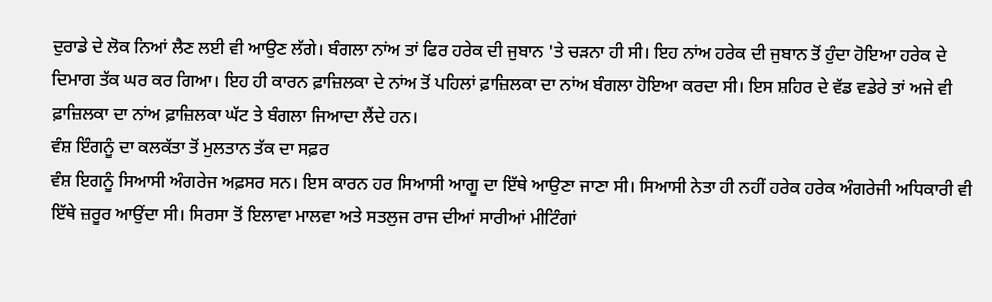ਦੁਰਾਡੇ ਦੇ ਲੋਕ ਨਿਆਂ ਲੈਣ ਲਈ ਵੀ ਆਉਣ ਲੱਗੇ। ਬੰਗਲਾ ਨਾਂਅ ਤਾਂ ਫਿਰ ਹਰੇਕ ਦੀ ਜੁਬਾਨ 'ਤੇ ਚੜਨਾ ਹੀ ਸੀ। ਇਹ ਨਾਂਅ ਹਰੇਕ ਦੀ ਜੁਬਾਨ ਤੋਂ ਹੁੰਦਾ ਹੋਇਆ ਹਰੇਕ ਦੇ ਦਿਮਾਗ ਤੱਕ ਘਰ ਕਰ ਗਿਆ। ਇਹ ਹੀ ਕਾਰਨ ਫ਼ਾਜ਼ਿਲਕਾ ਦੇ ਨਾਂਅ ਤੋਂ ਪਹਿਲਾਂ ਫ਼ਾਜ਼ਿਲਕਾ ਦਾ ਨਾਂਅ ਬੰਗਲਾ ਹੋਇਆ ਕਰਦਾ ਸੀ। ਇਸ ਸ਼ਹਿਰ ਦੇ ਵੱਡ ਵਡੇਰੇ ਤਾਂ ਅਜੇ ਵੀ ਫ਼ਾਜ਼ਿਲਕਾ ਦਾ ਨਾਂਅ ਫ਼ਾਜ਼ਿਲਕਾ ਘੱਟ ਤੇ ਬੰਗਲਾ ਜਿਆਦਾ ਲੈਂਦੇ ਹਨ।
ਵੰਸ਼ ਇੰਗਨੂੰ ਦਾ ਕਲਕੱਤਾ ਤੋਂ ਮੁਲਤਾਨ ਤੱਕ ਦਾ ਸਫ਼ਰ
ਵੰਸ਼ ਇਗਨੂੰ ਸਿਆਸੀ ਅੰਗਰੇਜ ਅਫ਼ਸਰ ਸਨ। ਇਸ ਕਾਰਨ ਹਰ ਸਿਆਸੀ ਆਗੂ ਦਾ ਇੱਥੇ ਆਉਣਾ ਜਾਣਾ ਸੀ। ਸਿਆਸੀ ਨੇਤਾ ਹੀ ਨਹੀਂ ਹਰੇਕ ਹਰੇਕ ਅੰਗਰੇਜੀ ਅਧਿਕਾਰੀ ਵੀ ਇੱਥੇ ਜ਼ਰੂਰ ਆਉਂਦਾ ਸੀ। ਸਿਰਸਾ ਤੋਂ ਇਲਾਵਾ ਮਾਲਵਾ ਅਤੇ ਸਤਲੁਜ ਰਾਜ ਦੀਆਂ ਸਾਰੀਆਂ ਮੀਟਿੰਗਾਂ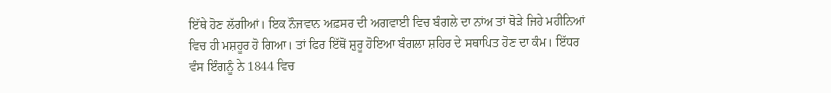ਇੱਥੇ ਹੋਣ ਲੱਗੀਆਂ। ਇਕ ਨੌਜਵਾਨ ਅਫ਼ਸਰ ਦੀ ਅਗਵਾਈ ਵਿਚ ਬੰਗਲੇ ਦਾ ਨਾਂਅ ਤਾਂ ਥੋੜੇ ਜਿਹੇ ਮਹੀਨਿਆਂ ਵਿਚ ਹੀ ਮਸ਼ਹੂਰ ਹੋ ਗਿਆ। ਤਾਂ ਫਿਰ ਇੱਥੋਂ ਸ਼ੁਰੂ ਹੋਇਆ ਬੰਗਲਾ ਸ਼ਹਿਰ ਦੇ ਸਥਾਪਿਤ ਹੋਣ ਦਾ ਕੰਮ। ਇੱਧਰ ਵੰਸ ਇੰਗਨੂੰ ਨੇ 1844 ਵਿਚ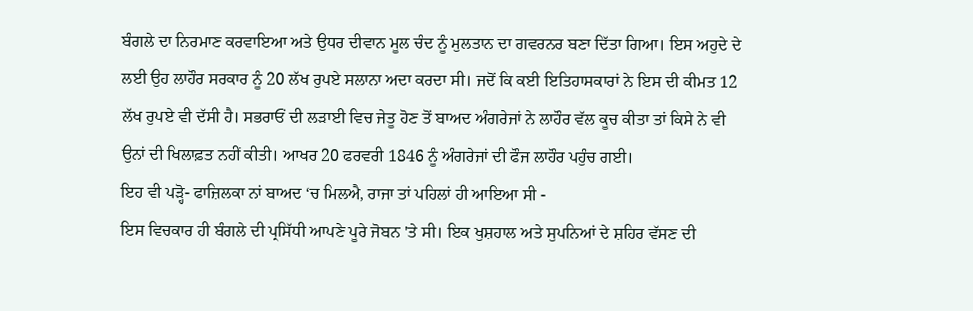ਬੰਗਲੇ ਦਾ ਨਿਰਮਾਣ ਕਰਵਾਇਆ ਅਤੇ ਉਧਰ ਦੀਵਾਨ ਮੂਲ ਚੰਦ ਨੂੰ ਮੁਲਤਾਨ ਦਾ ਗਵਰਨਰ ਬਣਾ ਦਿੱਤਾ ਗਿਆ। ਇਸ ਅਹੁਦੇ ਦੇ ਲਈ ਉਹ ਲਾਹੌਰ ਸਰਕਾਰ ਨੂੰ 20 ਲੱਖ ਰੁਪਏ ਸਲਾਨਾ ਅਦਾ ਕਰਦਾ ਸੀ। ਜਦੋਂ ਕਿ ਕਈ ਇਤਿਹਾਸਕਾਰਾਂ ਨੇ ਇਸ ਦੀ ਕੀਮਤ 12 ਲੱਖ ਰੁਪਏ ਵੀ ਦੱਸੀ ਹੈ। ਸਭਰਾਓਂ ਦੀ ਲੜਾਈ ਵਿਚ ਜੇਤੂ ਹੋਣ ਤੋਂ ਬਾਅਦ ਅੰਗਰੇਜਾਂ ਨੇ ਲਾਹੌਰ ਵੱਲ ਕੂਚ ਕੀਤਾ ਤਾਂ ਕਿਸੇ ਨੇ ਵੀ ਉਨਾਂ ਦੀ ਖਿਲਾਫ਼ਤ ਨਹੀਂ ਕੀਤੀ। ਆਖਰ 20 ਫਰਵਰੀ 1846 ਨੂੰ ਅੰਗਰੇਜਾਂ ਦੀ ਫੌਜ ਲਾਹੌਰ ਪਹੁੰਚ ਗਈ।
ਇਹ ਵੀ ਪੜ੍ਹੋ- ਫਾਜ਼ਿਲਕਾ ਨਾਂ ਬਾਅਦ ‘ਚ ਮਿਲਐ, ਰਾਜਾ ਤਾਂ ਪਹਿਲਾਂ ਹੀ ਆਇਆ ਸੀ -
ਇਸ ਵਿਚਕਾਰ ਹੀ ਬੰਗਲੇ ਦੀ ਪ੍ਰਸਿੱਧੀ ਆਪਣੇ ਪੂਰੇ ਜੋਬਨ 'ਤੇ ਸੀ। ਇਕ ਖੁਸ਼ਹਾਲ ਅਤੇ ਸੁਪਨਿਆਂ ਦੇ ਸ਼ਹਿਰ ਵੱਸਣ ਦੀ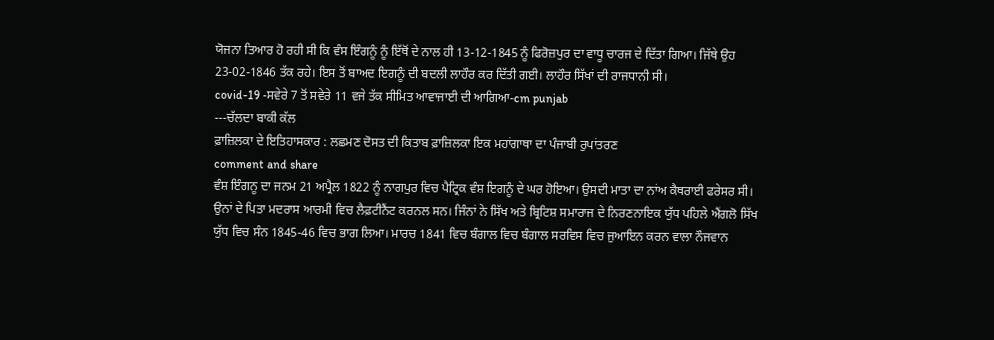ਯੋਜਨਾ ਤਿਆਰ ਹੋ ਰਹੀ ਸੀ ਕਿ ਵੰਸ ਇੰਗਨੂੰ ਨੂੰ ਇੱਥੋਂ ਦੇ ਨਾਲ ਹੀ 13-12-1845 ਨੂੰ ਫਿਰੋਜ਼ਪੁਰ ਦਾ ਵਾਧੂ ਚਾਰਜ ਦੇ ਦਿੱਤਾ ਗਿਆ। ਜਿੱਥੇ ਉਹ 23-02-1846 ਤੱਕ ਰਹੇ। ਇਸ ਤੋਂ ਬਾਅਦ ਇਗਨੂੰ ਦੀ ਬਦਲੀ ਲਾਹੌਰ ਕਰ ਦਿੱਤੀ ਗਈ। ਲਾਹੌਰ ਸਿੱਖਾਂ ਦੀ ਰਾਜਧਾਨੀ ਸੀ।
covid-19 -ਸਵੇਰੇ 7 ਤੋਂ ਸਵੇਰੇ 11 ਵਜੇ ਤੱਕ ਸੀਮਿਤ ਆਵਾਜਾਈ ਦੀ ਆਗਿਆ-cm punjab
---ਚੱਲਦਾ ਬਾਕੀ ਕੱਲ
ਫ਼ਾਜ਼ਿਲਕਾ ਦੇ ਇਤਿਹਾਸਕਾਰ : ਲਛਮਣ ਦੋਸਤ ਦੀ ਕਿਤਾਬ ਫ਼ਾਜ਼ਿਲਕਾ ਇਕ ਮਹਾਂਗਾਥਾ ਦਾ ਪੰਜਾਬੀ ਰੁਪਾਂਤਰਣ
comment and share
ਵੰਸ਼ ਇੰਗਨੂ ਦਾ ਜਨਮ 21 ਅਪ੍ਰੈਲ 1822 ਨੂੰ ਨਾਗਪੁਰ ਵਿਚ ਪੈਟ੍ਰਿਕ ਵੰਸ਼ ਇਗਨੂੰ ਦੇ ਘਰ ਹੋਇਆ। ਉਸਦੀ ਮਾਤਾ ਦਾ ਨਾਂਅ ਕੈਥਰਾਈ ਫਰੇਸਰ ਸੀ। ਉਨਾਂ ਦੇ ਪਿਤਾ ਮਦਰਾਸ ਆਰਮੀ ਵਿਚ ਲੈਫ਼ਟੀਨੈਂਟ ਕਰਨਲ ਸਨ। ਜਿੰਨਾਂ ਨੇ ਸਿੱਖ ਅਤੇ ਬ੍ਰਿਟਿਸ਼ ਸਮਾਰਾਜ ਦੇ ਨਿਰਣਨਾਇਕ ਯੁੱਧ ਪਹਿਲੇ ਐਂਗਲੋ ਸਿੱਖ ਯੁੱਧ ਵਿਚ ਸੰਨ 1845-46 ਵਿਚ ਭਾਗ ਲਿਆ। ਮਾਰਚ 1841 ਵਿਚ ਬੰਗਾਲ ਵਿਚ ਬੰਗਾਲ ਸਰਵਿਸ ਵਿਚ ਜੁਆਇਨ ਕਰਨ ਵਾਲਾ ਨੌਜਵਾਨ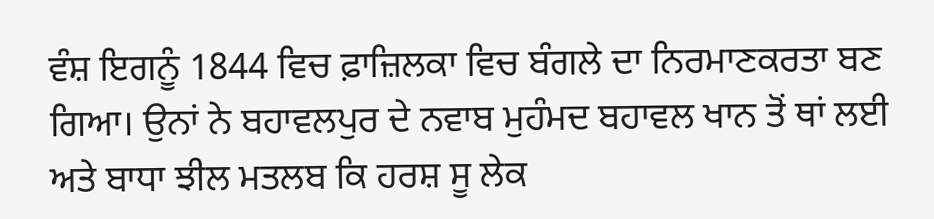ਵੰਸ਼ ਇਗਨੂੰ 1844 ਵਿਚ ਫ਼ਾਜ਼ਿਲਕਾ ਵਿਚ ਬੰਗਲੇ ਦਾ ਨਿਰਮਾਣਕਰਤਾ ਬਣ ਗਿਆ। ਉਨਾਂ ਨੇ ਬਹਾਵਲਪੁਰ ਦੇ ਨਵਾਬ ਮੁਹੰਮਦ ਬਹਾਵਲ ਖਾਨ ਤੋਂ ਥਾਂ ਲਈ ਅਤੇ ਬਾਧਾ ਝੀਲ ਮਤਲਬ ਕਿ ਹਰਸ਼ ਸੂ ਲੇਕ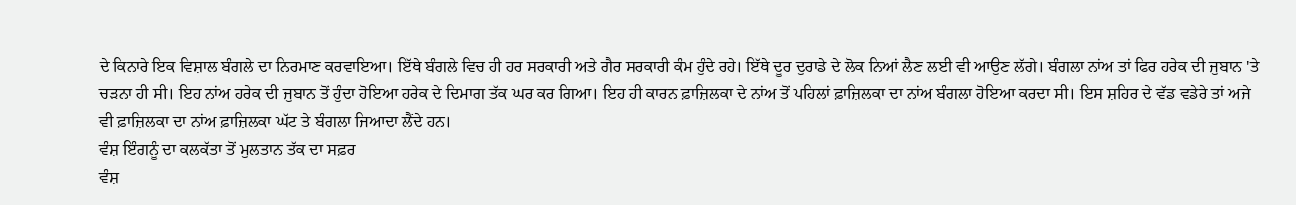ਦੇ ਕਿਨਾਰੇ ਇਕ ਵਿਸ਼ਾਲ ਬੰਗਲੇ ਦਾ ਨਿਰਮਾਣ ਕਰਵਾਇਆ। ਇੱਥੇ ਬੰਗਲੇ ਵਿਚ ਹੀ ਹਰ ਸਰਕਾਰੀ ਅਤੇ ਗੈਰ ਸਰਕਾਰੀ ਕੰਮ ਹੁੰਦੇ ਰਹੇ। ਇੱਥੇ ਦੂਰ ਦੁਰਾਡੇ ਦੇ ਲੋਕ ਨਿਆਂ ਲੈਣ ਲਈ ਵੀ ਆਉਣ ਲੱਗੇ। ਬੰਗਲਾ ਨਾਂਅ ਤਾਂ ਫਿਰ ਹਰੇਕ ਦੀ ਜੁਬਾਨ 'ਤੇ ਚੜਨਾ ਹੀ ਸੀ। ਇਹ ਨਾਂਅ ਹਰੇਕ ਦੀ ਜੁਬਾਨ ਤੋਂ ਹੁੰਦਾ ਹੋਇਆ ਹਰੇਕ ਦੇ ਦਿਮਾਗ ਤੱਕ ਘਰ ਕਰ ਗਿਆ। ਇਹ ਹੀ ਕਾਰਨ ਫ਼ਾਜ਼ਿਲਕਾ ਦੇ ਨਾਂਅ ਤੋਂ ਪਹਿਲਾਂ ਫ਼ਾਜ਼ਿਲਕਾ ਦਾ ਨਾਂਅ ਬੰਗਲਾ ਹੋਇਆ ਕਰਦਾ ਸੀ। ਇਸ ਸ਼ਹਿਰ ਦੇ ਵੱਡ ਵਡੇਰੇ ਤਾਂ ਅਜੇ ਵੀ ਫ਼ਾਜ਼ਿਲਕਾ ਦਾ ਨਾਂਅ ਫ਼ਾਜ਼ਿਲਕਾ ਘੱਟ ਤੇ ਬੰਗਲਾ ਜਿਆਦਾ ਲੈਂਦੇ ਹਨ।
ਵੰਸ਼ ਇੰਗਨੂੰ ਦਾ ਕਲਕੱਤਾ ਤੋਂ ਮੁਲਤਾਨ ਤੱਕ ਦਾ ਸਫ਼ਰ
ਵੰਸ਼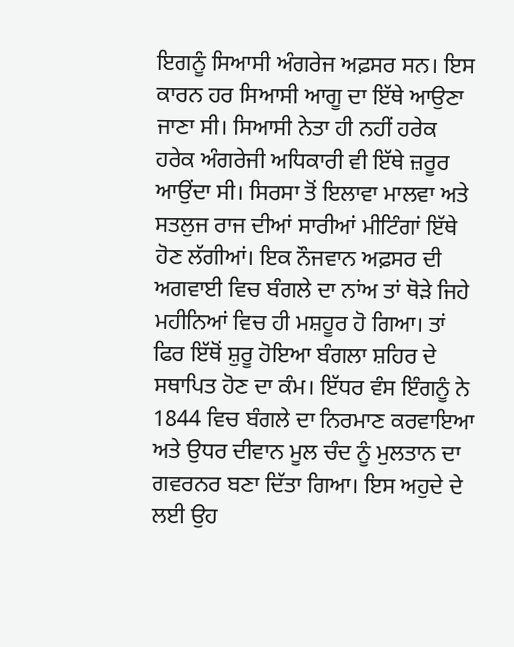ਇਗਨੂੰ ਸਿਆਸੀ ਅੰਗਰੇਜ ਅਫ਼ਸਰ ਸਨ। ਇਸ ਕਾਰਨ ਹਰ ਸਿਆਸੀ ਆਗੂ ਦਾ ਇੱਥੇ ਆਉਣਾ ਜਾਣਾ ਸੀ। ਸਿਆਸੀ ਨੇਤਾ ਹੀ ਨਹੀਂ ਹਰੇਕ ਹਰੇਕ ਅੰਗਰੇਜੀ ਅਧਿਕਾਰੀ ਵੀ ਇੱਥੇ ਜ਼ਰੂਰ ਆਉਂਦਾ ਸੀ। ਸਿਰਸਾ ਤੋਂ ਇਲਾਵਾ ਮਾਲਵਾ ਅਤੇ ਸਤਲੁਜ ਰਾਜ ਦੀਆਂ ਸਾਰੀਆਂ ਮੀਟਿੰਗਾਂ ਇੱਥੇ ਹੋਣ ਲੱਗੀਆਂ। ਇਕ ਨੌਜਵਾਨ ਅਫ਼ਸਰ ਦੀ ਅਗਵਾਈ ਵਿਚ ਬੰਗਲੇ ਦਾ ਨਾਂਅ ਤਾਂ ਥੋੜੇ ਜਿਹੇ ਮਹੀਨਿਆਂ ਵਿਚ ਹੀ ਮਸ਼ਹੂਰ ਹੋ ਗਿਆ। ਤਾਂ ਫਿਰ ਇੱਥੋਂ ਸ਼ੁਰੂ ਹੋਇਆ ਬੰਗਲਾ ਸ਼ਹਿਰ ਦੇ ਸਥਾਪਿਤ ਹੋਣ ਦਾ ਕੰਮ। ਇੱਧਰ ਵੰਸ ਇੰਗਨੂੰ ਨੇ 1844 ਵਿਚ ਬੰਗਲੇ ਦਾ ਨਿਰਮਾਣ ਕਰਵਾਇਆ ਅਤੇ ਉਧਰ ਦੀਵਾਨ ਮੂਲ ਚੰਦ ਨੂੰ ਮੁਲਤਾਨ ਦਾ ਗਵਰਨਰ ਬਣਾ ਦਿੱਤਾ ਗਿਆ। ਇਸ ਅਹੁਦੇ ਦੇ ਲਈ ਉਹ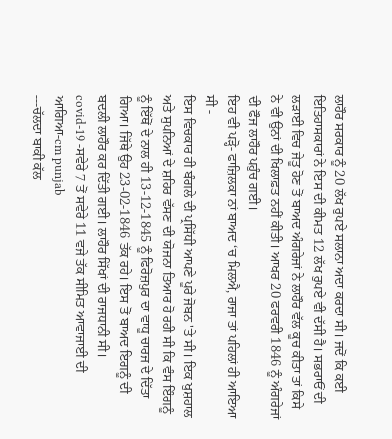ਲਾਹੌਰ ਸਰਕਾਰ ਨੂੰ 20 ਲੱਖ ਰੁਪਏ ਸਲਾਨਾ ਅਦਾ ਕਰਦਾ ਸੀ। ਜਦੋਂ ਕਿ ਕਈ ਇਤਿਹਾਸਕਾਰਾਂ ਨੇ ਇਸ ਦੀ ਕੀਮਤ 12 ਲੱਖ ਰੁਪਏ ਵੀ ਦੱਸੀ ਹੈ। ਸਭਰਾਓਂ ਦੀ ਲੜਾਈ ਵਿਚ ਜੇਤੂ ਹੋਣ ਤੋਂ ਬਾਅਦ ਅੰਗਰੇਜਾਂ ਨੇ ਲਾਹੌਰ ਵੱਲ ਕੂਚ ਕੀਤਾ ਤਾਂ ਕਿਸੇ ਨੇ ਵੀ ਉਨਾਂ ਦੀ ਖਿਲਾਫ਼ਤ ਨਹੀਂ ਕੀਤੀ। ਆਖਰ 20 ਫਰਵਰੀ 1846 ਨੂੰ ਅੰਗਰੇਜਾਂ ਦੀ ਫੌਜ ਲਾਹੌਰ ਪਹੁੰਚ ਗਈ।
ਇਹ ਵੀ ਪੜ੍ਹੋ- ਫਾਜ਼ਿਲਕਾ ਨਾਂ ਬਾਅਦ ‘ਚ ਮਿਲਐ, ਰਾਜਾ ਤਾਂ ਪਹਿਲਾਂ ਹੀ ਆਇਆ ਸੀ -
ਇਸ ਵਿਚਕਾਰ ਹੀ ਬੰਗਲੇ ਦੀ ਪ੍ਰਸਿੱਧੀ ਆਪਣੇ ਪੂਰੇ ਜੋਬਨ 'ਤੇ ਸੀ। ਇਕ ਖੁਸ਼ਹਾਲ ਅਤੇ ਸੁਪਨਿਆਂ ਦੇ ਸ਼ਹਿਰ ਵੱਸਣ ਦੀ ਯੋਜਨਾ ਤਿਆਰ ਹੋ ਰਹੀ ਸੀ ਕਿ ਵੰਸ ਇੰਗਨੂੰ ਨੂੰ ਇੱਥੋਂ ਦੇ ਨਾਲ ਹੀ 13-12-1845 ਨੂੰ ਫਿਰੋਜ਼ਪੁਰ ਦਾ ਵਾਧੂ ਚਾਰਜ ਦੇ ਦਿੱਤਾ ਗਿਆ। ਜਿੱਥੇ ਉਹ 23-02-1846 ਤੱਕ ਰਹੇ। ਇਸ ਤੋਂ ਬਾਅਦ ਇਗਨੂੰ ਦੀ ਬਦਲੀ ਲਾਹੌਰ ਕਰ ਦਿੱਤੀ ਗਈ। ਲਾਹੌਰ ਸਿੱਖਾਂ ਦੀ ਰਾਜਧਾਨੀ ਸੀ।
covid-19 -ਸਵੇਰੇ 7 ਤੋਂ ਸਵੇਰੇ 11 ਵਜੇ ਤੱਕ ਸੀਮਿਤ ਆਵਾਜਾਈ ਦੀ ਆਗਿਆ-cm punjab
---ਚੱਲਦਾ ਬਾਕੀ ਕੱਲ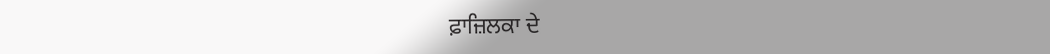ਫ਼ਾਜ਼ਿਲਕਾ ਦੇ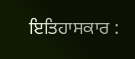ਇਤਿਹਾਸਕਾਰ :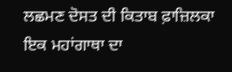ਲਛਮਣ ਦੋਸਤ ਦੀ ਕਿਤਾਬ ਫ਼ਾਜ਼ਿਲਕਾ ਇਕ ਮਹਾਂਗਾਥਾ ਦਾ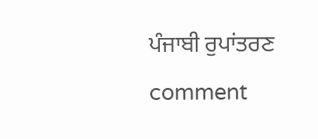ਪੰਜਾਬੀ ਰੁਪਾਂਤਰਣ
comment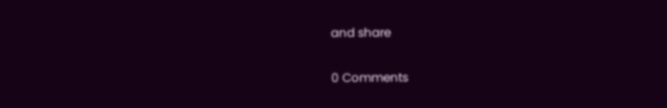and share

0 Comments